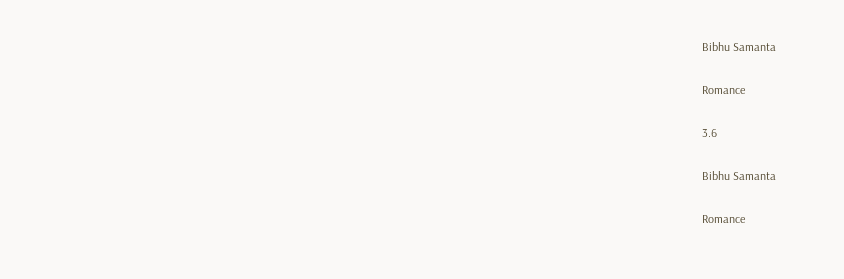Bibhu Samanta

Romance

3.6

Bibhu Samanta

Romance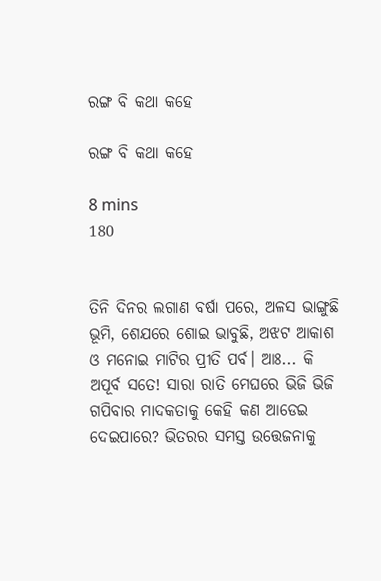ରଙ୍ଗ ବି କଥା କହେ

ରଙ୍ଗ ବି କଥା କହେ

8 mins
180


ତିନି ଦିନର ଲଗାଣ ବର୍ଷା ପରେ, ଅଳସ ଭାଙ୍ଗୁଛି ଭୂମି, ଶେଯରେ ଶୋଇ ଭାବୁଛି, ଅଝଟ ଆକାଶ ଓ ମନୋଇ ମାଟିର ପ୍ରୀତି ପର୍ବ। ଆଃ... କି ଅପୂର୍ବ ସତେ! ସାରା ରାତି ମେଘରେ ଭିଜି ଭିଜି ଗପିବାର ମାଦକତାକୁ କେହି କଣ ଆଡେଇ ଦେଇପାରେ? ଭିତରର ସମସ୍ତ ଉତ୍ତେଜନାକୁ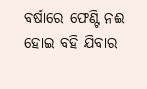ବର୍ଷାରେ ଫେଣ୍ଟି ନଈ ହୋଇ ବହି ଯିବାର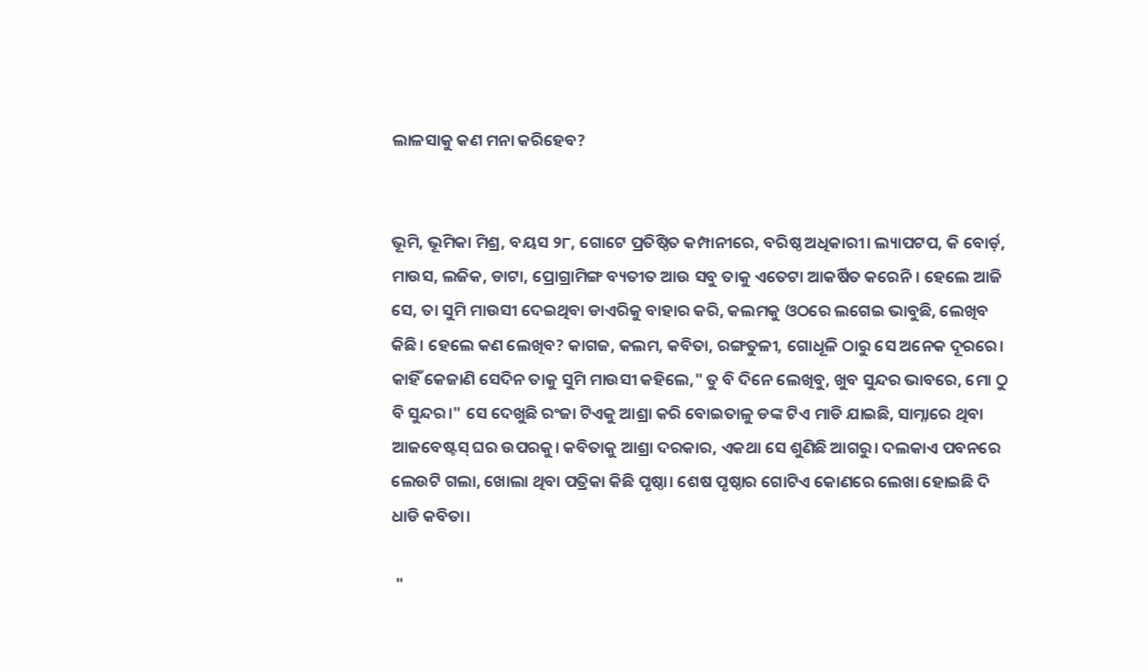ଲାଳସାକୁ କଣ ମନା କରିହେବ?


ଭୂମି, ଭୂମିକା ମିଶ୍ର, ବୟସ ୨୮, ଗୋଟେ ପ୍ରତିଷ୍ଠିତ କମ୍ପାନୀରେ, ବରିଷ୍ଠ ଅଧିକାରୀ। ଲ୍ୟାପଟପ, କି ବୋର୍ଡ଼, ମାଉସ, ଲଜିକ, ଡାଟା, ପ୍ରୋଗ୍ରାମିଙ୍ଗ ବ୍ୟତୀତ ଆଉ ସବୁ ତାକୁ ଏତେଟା ଆକର୍ଷିତ କରେନି। ହେଲେ ଆଜି ସେ, ତା ସୁମି ମାଉସୀ ଦେଇଥିବା ଡାଏରିକୁ ବାହାର କରି, କଲମକୁ ଓଠରେ ଲଗେଇ ଭାବୁଛି, ଲେଖିବ କିଛି। ହେଲେ କଣ ଲେଖିବ? କାଗଜ, କଲମ, କବିତା, ରଙ୍ଗତୁଳୀ, ଗୋଧୂଳି ଠାରୁ ସେ ଅନେକ ଦୂରରେ। କାହିଁ କେଜାଣି ସେଦିନ ତାକୁ ସୁମି ମାଉସୀ କହିଲେ," ତୁ ବି ଦିନେ ଲେଖିବୁ, ଖୁବ ସୁନ୍ଦର ଭାବରେ, ମୋ ଠୁ ବି ସୁନ୍ଦର।" ସେ ଦେଖୁଛି ରଂଜା ଟିଏକୁ ଆଶ୍ରା କରି ବୋଇତାଳୁ ଡଙ୍କ ଟିଏ ମାଡି ଯାଇଛି, ସାମ୍ନାରେ ଥିବା ଆଜବେଷ୍ଟସ୍ ଘର ଉପରକୁ। କବିତାକୁ ଆଶ୍ରା ଦରକାର, ଏକଥା ସେ ଶୁଣିଛି ଆଗରୁ। ଦଲକାଏ ପବନରେ ଲେଉଟି ଗଲା, ଖୋଲା ଥିବା ପତ୍ରିକା କିଛି ପୃଷ୍ଠା। ଶେଷ ପୃଷ୍ଠାର ଗୋଟିଏ କୋଣରେ ଲେଖା ହୋଇଛି ଦି ଧାଡି କବିତା।

 "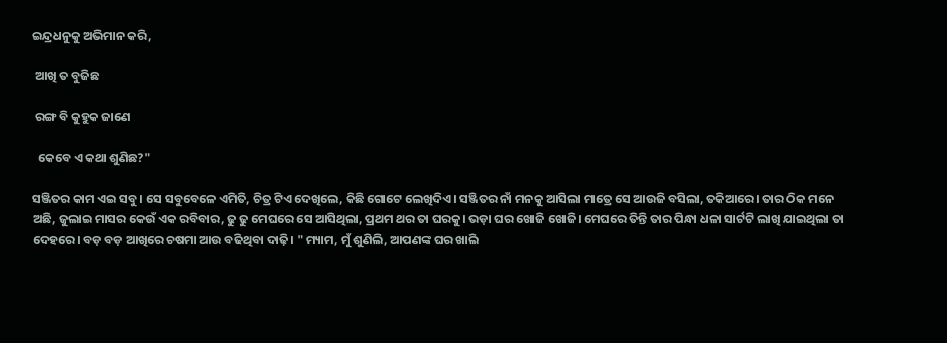ଇନ୍ଦ୍ରଧନୁକୁ ଅଭିମାନ କରି,

 ଆଖି ତ ବୁଜିଛ

 ରଙ୍ଗ ବି କୁହୁକ ଜାଣେ

  କେବେ ଏ କଥା ଶୁଣିଛ?"

ସଞ୍ଜିତର କାମ ଏଇ ସବୁ। ସେ ସବୁବେଳେ ଏମିତି, ଚିତ୍ର ଟିଏ ଦେଖିଲେ, କିଛି ଗୋଟେ ଲେଖିଦିଏ। ସଞ୍ଜିତର ନାଁ ମନକୁ ଆସିଲା ମାତ୍ରେ ସେ ଆଉଜି ବସିଲା, ତକିଆରେ। ତାର ଠିକ ମନେ ଅଛି, ଜୁଲାଇ ମାସର କେଉଁ ଏକ ରବିବାର, ଢୁ ଢୁ ମେଘରେ ସେ ଆସିଥିଲା, ପ୍ରଥମ ଥର ତା ଘରକୁ। ଭଡ଼ା ଘର ଖୋଜି ଖୋଜି। ମେଘରେ ତିନ୍ତି ତାର ପିନ୍ଧା ଧଳା ସାର୍ଟଟି ଲାଖି ଯାଇଥିଲା ତା ଦେହରେ। ବଡ଼ ବଡ଼ ଆଖିରେ ଚଷମା ଆଉ ବଢିଥିବା ଦାଢ଼ି। " ମ୍ୟାମ, ମୁଁ ଶୁଣିଲି, ଆପଣଙ୍କ ଘର ଖାଲି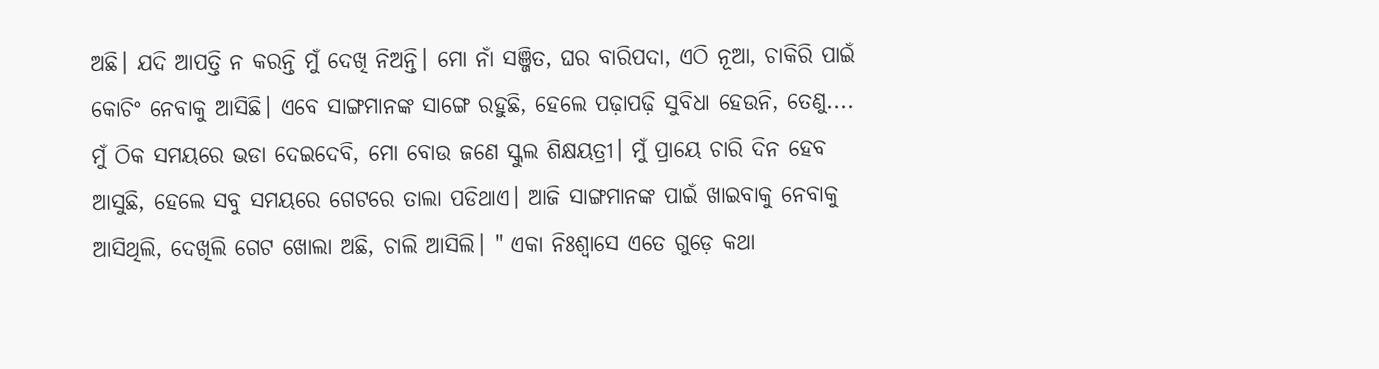ଅଛି। ଯଦି ଆପତ୍ତି ନ କରନ୍ତି ମୁଁ ଦେଖି ନିଅନ୍ତି। ମୋ ନାଁ ସଞ୍ଜିତ, ଘର ବାରିପଦା, ଏଠି ନୂଆ, ଚାକିରି ପାଇଁ କୋଚିଂ ନେବାକୁ ଆସିଛି। ଏବେ ସାଙ୍ଗମାନଙ୍କ ସାଙ୍ଗେ ରହୁଛି, ହେଲେ ପଢ଼ାପଢ଼ି ସୁବିଧା ହେଉନି, ତେଣୁ.... ମୁଁ ଠିକ ସମୟରେ ଭଡା ଦେଇଦେବି, ମୋ ବୋଉ ଜଣେ ସ୍କୁଲ ଶିକ୍ଷୟତ୍ରୀ। ମୁଁ ପ୍ରାୟେ ଚାରି ଦିନ ହେବ ଆସୁଛି, ହେଲେ ସବୁ ସମୟରେ ଗେଟରେ ତାଲା ପଡିଥାଏ। ଆଜି ସାଙ୍ଗମାନଙ୍କ ପାଇଁ ଖାଇବାକୁ ନେବାକୁ ଆସିଥିଲି, ଦେଖିଲି ଗେଟ ଖୋଲା ଅଛି, ଚାଲି ଆସିଲି। " ଏକା ନିଃଶ୍ୱାସେ ଏତେ ଗୁଡ଼େ କଥା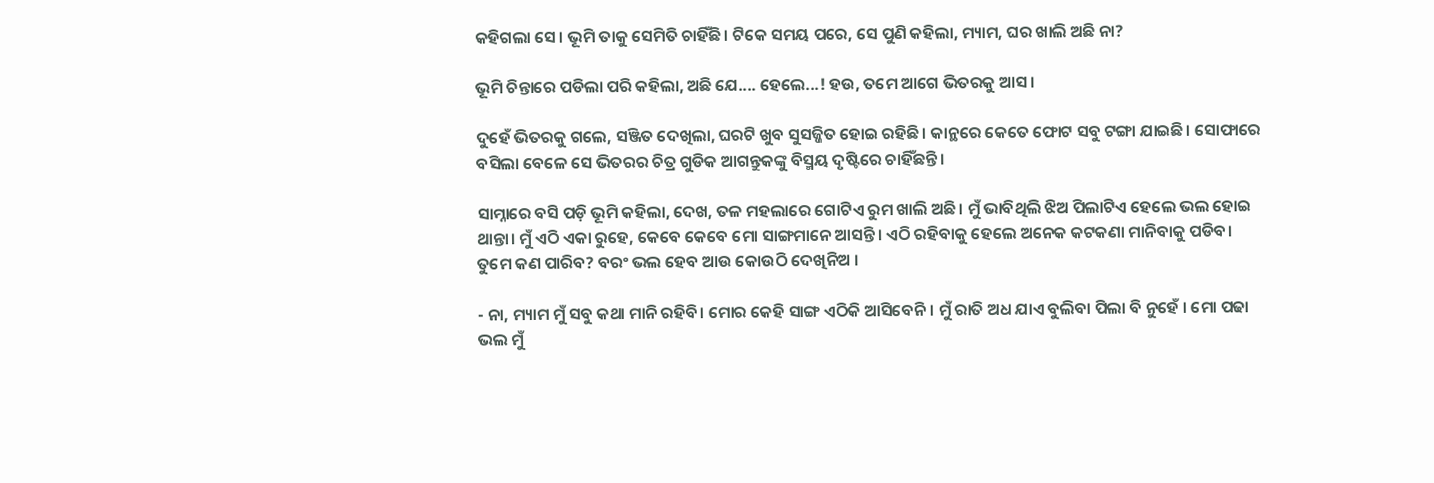କହିଗଲା ସେ। ଭୂମି ତାକୁ ସେମିତି ଚାହିଁଛି। ଟିକେ ସମୟ ପରେ, ସେ ପୁଣି କହିଲା, ମ୍ୟାମ, ଘର ଖାଲି ଅଛି ନା?

ଭୂମି ଚିନ୍ତାରେ ପଡିଲା ପରି କହିଲା, ଅଛି ଯେ.... ହେଲେ...! ହଉ, ତମେ ଆଗେ ଭିତରକୁ ଆସ।

ଦୁହେଁ ଭିତରକୁ ଗଲେ, ସଞ୍ଜିତ ଦେଖିଲା, ଘରଟି ଖୁବ ସୁସଜ୍ଜିତ ହୋଇ ରହିଛି। କାନ୍ଥରେ କେତେ ଫୋଟ ସବୁ ଟଙ୍ଗା ଯାଇଛି। ସୋଫାରେ ବସିଲା ବେଳେ ସେ ଭିତରର ଚିତ୍ର ଗୁଡିକ ଆଗନ୍ତୁକଙ୍କୁ ବିସ୍ମୟ ଦୃଷ୍ଟିରେ ଚାହିଁଛନ୍ତି।

ସାମ୍ନାରେ ବସି ପଡ଼ି ଭୂମି କହିଲା, ଦେଖ, ତଳ ମହଲାରେ ଗୋଟିଏ ରୁମ ଖାଲି ଅଛି। ମୁଁ ଭାବିଥିଲି ଝିଅ ପିଲାଟିଏ ହେଲେ ଭଲ ହୋଇ ଥାନ୍ତା। ମୁଁ ଏଠି ଏକା ରୁହେ, କେବେ କେବେ ମୋ ସାଙ୍ଗମାନେ ଆସନ୍ତି। ଏଠି ରହିବାକୁ ହେଲେ ଅନେକ କଟକଣା ମାନିବାକୁ ପଡିବ। ତୁମେ କଣ ପାରିବ? ବରଂ ଭଲ ହେବ ଆଉ କୋଉଠି ଦେଖିନିଅ ।

- ନା, ମ୍ୟାମ ମୁଁ ସବୁ କଥା ମାନି ରହିବି। ମୋର କେହି ସାଙ୍ଗ ଏଠିକି ଆସିବେନି। ମୁଁ ରାତି ଅଧ ଯାଏ ବୁଲିବା ପିଲା ବି ନୁହେଁ । ମୋ ପଢା ଭଲ ମୁଁ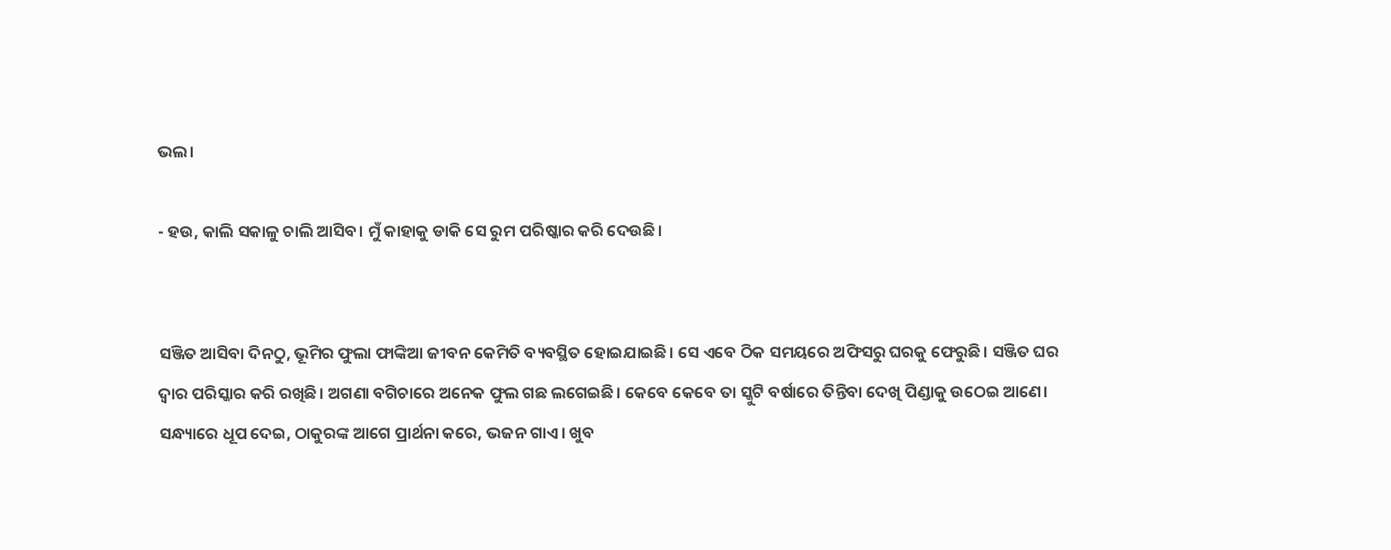ଭଲ।

- ହଉ, କାଲି ସକାଳୁ ଚାଲି ଆସିବ। ମୁଁ କାହାକୁ ଡାକି ସେ ରୁମ ପରିଷ୍କାର କରି ଦେଉଛି।


ସଞ୍ଜିତ ଆସିବା ଦିନଠୁ, ଭୂମିର ଫୁଲା ଫାଙ୍କିଆ ଜୀବନ କେମିତି ବ୍ୟବସ୍ଥିତ ହୋଇଯାଇଛି। ସେ ଏବେ ଠିକ ସମୟରେ ଅଫିସରୁ ଘରକୁ ଫେରୁଛି। ସଞ୍ଜିତ ଘର ଦ୍ୱାର ପରିସ୍କାର କରି ରଖିଛି। ଅଗଣା ବଗିଚାରେ ଅନେକ ଫୁଲ ଗଛ ଲଗେଇଛି। କେବେ କେବେ ତା ସ୍କୁଟି ବର୍ଷାରେ ତିନ୍ତିବା ଦେଖି ପିଣ୍ଡାକୁ ଉଠେଇ ଆଣେ। ସନ୍ଧ୍ୟାରେ ଧୂପ ଦେଇ, ଠାକୁରଙ୍କ ଆଗେ ପ୍ରାର୍ଥନା କରେ, ଭଜନ ଗାଏ। ଖୁବ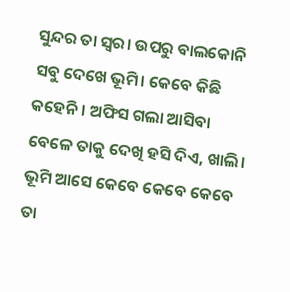ସୁନ୍ଦର ତା ସ୍ୱର। ଉପରୁ ବାଲକୋନି ସବୁ ଦେଖେ ଭୂମି। କେବେ କିଛି କହେନି। ଅଫିସ ଗଲା ଆସିବା ବେଳେ ତାକୁ ଦେଖି ହସି ଦିଏ, ଖାଲି। ଭୂମି ଆସେ କେବେ କେବେ କେବେ ତା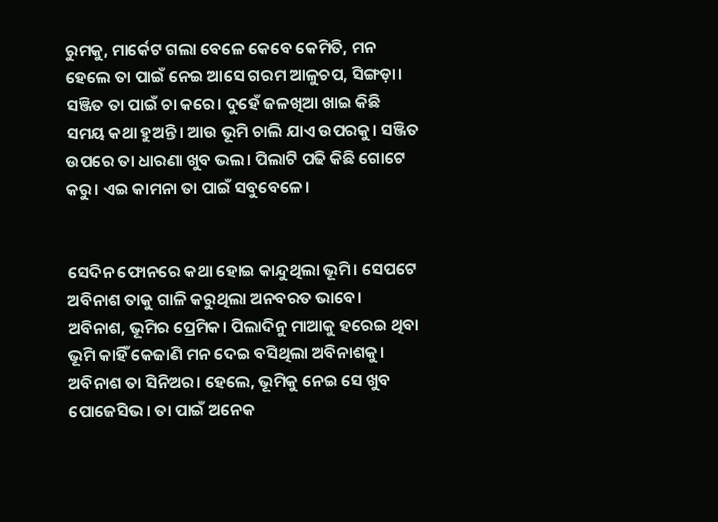ରୁମକୁ, ମାର୍କେଟ ଗଲା ବେଳେ କେବେ କେମିତି, ମନ ହେଲେ ତା ପାଇଁ ନେଇ ଆସେ ଗରମ ଆଳୁଚପ, ସିଙ୍ଗଡ଼ା। ସଞ୍ଜିତ ତା ପାଇଁ ଚା କରେ। ଦୁହେଁ ଜଳଖିଆ ଖାଇ କିଛି ସମୟ କଥା ହୁଅନ୍ତି। ଆଉ ଭୂମି ଚାଲି ଯାଏ ଉପରକୁ। ସଞ୍ଜିତ ଉପରେ ତା ଧାରଣା ଖୁବ ଭଲ। ପିଲାଟି ପଢି କିଛି ଗୋଟେ କରୁ। ଏଇ କାମନା ତା ପାଇଁ ସବୁବେଳେ।


ସେଦିନ ଫୋନରେ କଥା ହୋଇ କାନ୍ଦୁଥିଲା ଭୂମି। ସେପଟେ ଅବିନାଶ ତାକୁ ଗାଳି କରୁଥିଲା ଅନବରତ ଭାବେ। ଅବିନାଶ, ଭୂମିର ପ୍ରେମିକ। ପିଲାଦିନୁ ମାଆକୁ ହରେଇ ଥିବା ଭୂମି କାହିଁ କେଜାଣି ମନ ଦେଇ ବସିଥିଲା ଅବିନାଶକୁ। ଅବିନାଶ ତା ସିନିଅର। ହେଲେ, ଭୂମିକୁ ନେଇ ସେ ଖୁବ ପୋଜେସିଭ। ତା ପାଇଁ ଅନେକ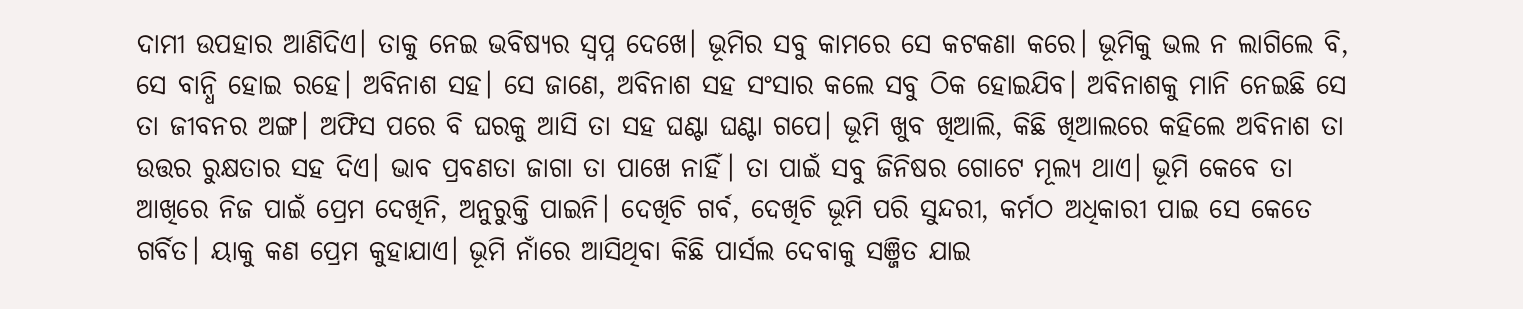ଦାମୀ ଉପହାର ଆଣିଦିଏ। ତାକୁ ନେଇ ଭବିଷ୍ୟର ସ୍ୱପ୍ନ ଦେଖେ। ଭୂମିର ସବୁ କାମରେ ସେ କଟକଣା କରେ। ଭୂମିକୁ ଭଲ ନ ଲାଗିଲେ ବି, ସେ ବାନ୍ଧି ହୋଇ ରହେ। ଅବିନାଶ ସହ। ସେ ଜାଣେ, ଅବିନାଶ ସହ ସଂସାର କଲେ ସବୁ ଠିକ ହୋଇଯିବ। ଅବିନାଶକୁ ମାନି ନେଇଛି ସେ ତା ଜୀବନର ଅଙ୍ଗ। ଅଫିସ ପରେ ବି ଘରକୁ ଆସି ତା ସହ ଘଣ୍ଟା ଘଣ୍ଟା ଗପେ। ଭୂମି ଖୁବ ଖିଆଲି, କିଛି ଖିଆଲରେ କହିଲେ ଅବିନାଶ ତା ଉତ୍ତର ରୁକ୍ଷତାର ସହ ଦିଏ। ଭାବ ପ୍ରବଣତା ଜାଗା ତା ପାଖେ ନାହିଁ। ତା ପାଇଁ ସବୁ ଜିନିଷର ଗୋଟେ ମୂଲ୍ୟ ଥାଏ। ଭୂମି କେବେ ତା ଆଖିରେ ନିଜ ପାଇଁ ପ୍ରେମ ଦେଖିନି, ଅନୁରୁକ୍ତି ପାଇନି। ଦେଖିଚି ଗର୍ବ, ଦେଖିଚି ଭୂମି ପରି ସୁନ୍ଦରୀ, କର୍ମଠ ଅଧିକାରୀ ପାଇ ସେ କେତେ ଗର୍ବିତ। ୟାକୁ କଣ ପ୍ରେମ କୁହାଯାଏ। ଭୂମି ନାଁରେ ଆସିଥିବା କିଛି ପାର୍ସଲ ଦେବାକୁ ସଞ୍ଜିତ ଯାଇ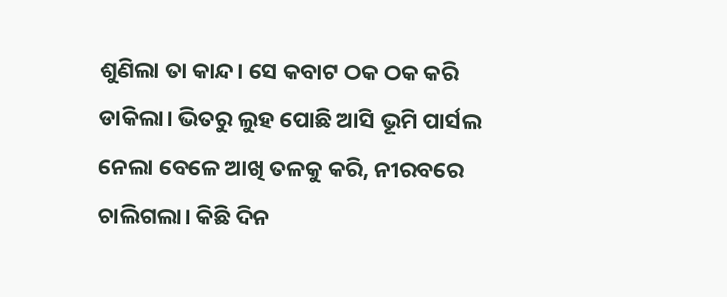ଶୁଣିଲା ତା କାନ୍ଦ। ସେ କବାଟ ଠକ ଠକ କରି ଡାକିଲା। ଭିତରୁ ଲୁହ ପୋଛି ଆସି ଭୂମି ପାର୍ସଲ ନେଲା ବେଳେ ଆଖି ତଳକୁ କରି, ନୀରବରେ ଚାଲିଗଲା। କିଛି ଦିନ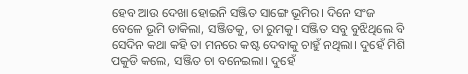ହେବ ଆଉ ଦେଖା ହୋଇନି ସଞ୍ଜିତ ସାଙ୍ଗେ ଭୂମିର। ଦିନେ ସଂଜ ବେଳେ ଭୂମି ଡାକିଲା, ସଞ୍ଜିତକୁ, ତା ରୁମକୁ। ସଞ୍ଜିତ ସବୁ ବୁଝିଥିଲେ ବି ସେଦିନ କଥା କହି ତା ମନରେ କଷ୍ଟ ଦେବାକୁ ଚାହୁଁ ନଥିଲା। ଦୁହେଁ ମିଶି ପକୁଡି କଲେ, ସଞ୍ଜିତ ଚା ବନେଇଲା। ଦୁହେଁ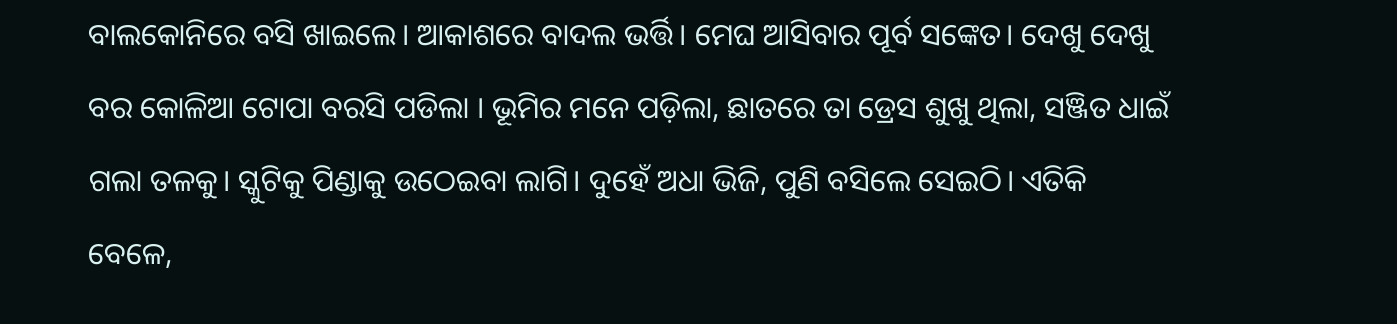ବାଲକୋନିରେ ବସି ଖାଇଲେ। ଆକାଶରେ ବାଦଲ ଭର୍ତ୍ତି। ମେଘ ଆସିବାର ପୂର୍ବ ସଙ୍କେତ। ଦେଖୁ ଦେଖୁ ବର କୋଳିଆ ଟୋପା ବରସି ପଡିଲା । ଭୂମିର ମନେ ପଡ଼ିଲା, ଛାତରେ ତା ଡ୍ରେସ ଶୁଖୁ ଥିଲା, ସଞ୍ଜିତ ଧାଇଁ ଗଲା ତଳକୁ। ସ୍କୁଟିକୁ ପିଣ୍ଡାକୁ ଉଠେଇବା ଲାଗି। ଦୁହେଁ ଅଧା ଭିଜି, ପୁଣି ବସିଲେ ସେଇଠି। ଏତିକି ବେଳେ,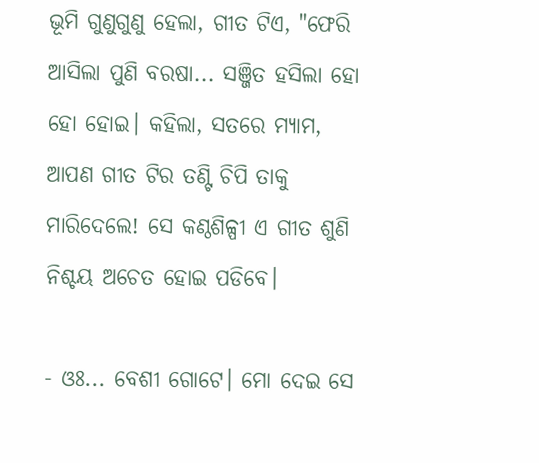ଭୂମି ଗୁଣୁଗୁଣୁ ହେଲା, ଗୀତ ଟିଏ, "ଫେରି ଆସିଲା ପୁଣି ବରଷା... ସଞ୍ଜିତ ହସିଲା ହୋ ହୋ ହୋଇ। କହିଲା, ସତରେ ମ୍ୟାମ, ଆପଣ ଗୀତ ଟିର ତଣ୍ଟି ଚିପି ତାକୁ ମାରିଦେଲେ! ସେ କଣ୍ଠଶିଳ୍ପୀ ଏ ଗୀତ ଶୁଣି ନିଶ୍ଚୟ ଅଚେତ ହୋଇ ପଡିବେ।

- ଓଃ... ବେଶୀ ଗୋଟେ। ମୋ ଦେଇ ସେ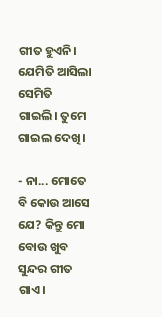ଗୀତ ହୁଏନି। ଯେମିତି ଆସିଲା ସେମିତି ଗାଇଲି। ତୁମେ ଗାଇଲ ଦେଖି।

- ନା... ମୋତେ ବି କୋଉ ଆସେ ଯେ? କିନ୍ତୁ ମୋ ବୋଉ ଖୁବ ସୁନ୍ଦର ଗୀତ ଗାଏ।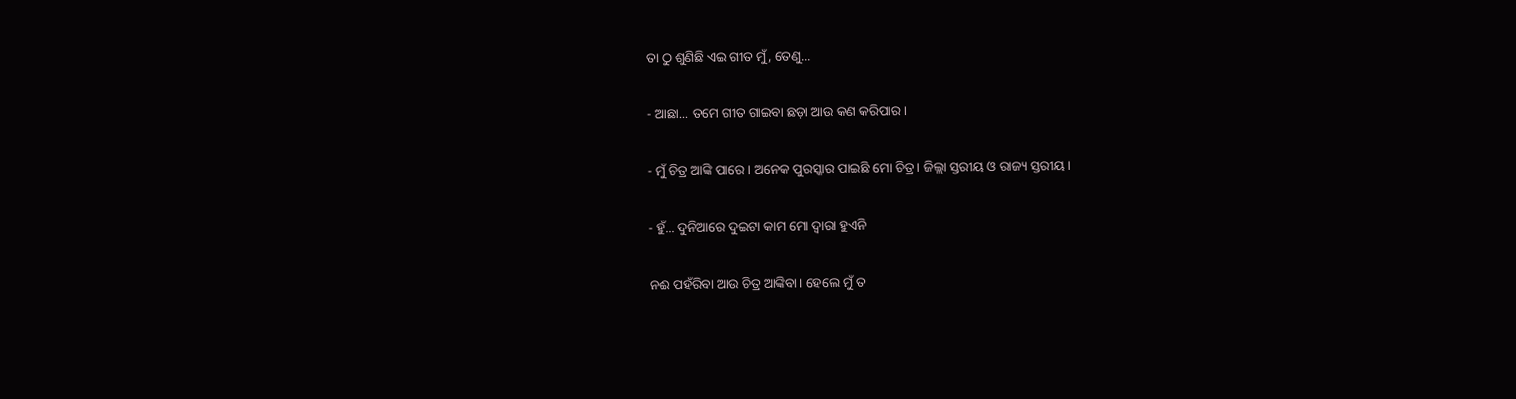ତା ଠୁ ଶୁଣିଛି ଏଇ ଗୀତ ମୁଁ, ତେଣୁ...

- ଆଛା... ତମେ ଗୀତ ଗାଇବା ଛଡ଼ା ଆଉ କଣ କରିପାର।

- ମୁଁ ଚିତ୍ର ଆଙ୍କି ପାରେ। ଅନେକ ପୁରସ୍କାର ପାଇଛି ମୋ ଚିତ୍ର। ଜିଲ୍ଲା ସ୍ତରୀୟ ଓ ରାଜ୍ୟ ସ୍ତରୀୟ।

- ହୁଁ... ଦୁନିଆରେ ଦୁଇଟା କାମ ମୋ ଦ୍ୱାରା ହୁଏନି

ନଈ ପହଁରିବା ଆଉ ଚିତ୍ର ଆଙ୍କିବା। ହେଲେ ମୁଁ ତ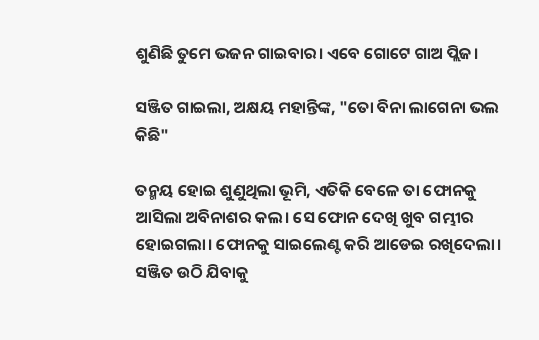ଶୁଣିଛି ତୁମେ ଭଜନ ଗାଇବାର। ଏବେ ଗୋଟେ ଗାଅ ପ୍ଲିଜ।

ସଞ୍ଜିତ ଗାଇଲା, ଅକ୍ଷୟ ମହାନ୍ତିଙ୍କ, "ତୋ ବିନା ଲାଗେନା ଭଲ କିଛି"

ତନ୍ମୟ ହୋଇ ଶୁଣୁଥିଲା ଭୂମି, ଏତିକି ବେଳେ ତା ଫୋନକୁ ଆସିଲା ଅବିନାଶର କଲ। ସେ ଫୋନ ଦେଖି ଖୁବ ଗମ୍ଭୀର ହୋଇଗଲା। ଫୋନକୁ ସାଇଲେଣ୍ଟ କରି ଆଡେଇ ରଖିଦେଲା। ସଞ୍ଜିତ ଉଠି ଯିବାକୁ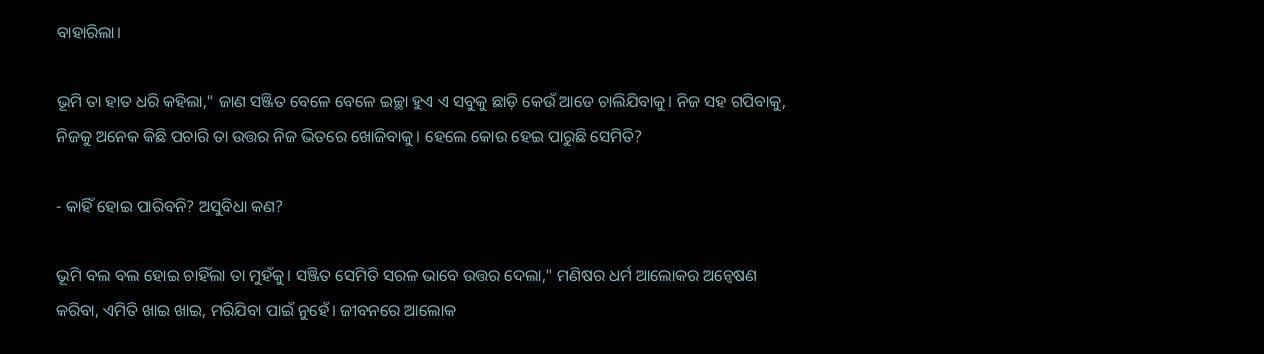ବାହାରିଲା।

ଭୂମି ତା ହାତ ଧରି କହିଲା," ଜାଣ ସଞ୍ଜିତ ବେଳେ ବେଳେ ଇଚ୍ଛା ହୁଏ ଏ ସବୁକୁ ଛାଡ଼ି କେଉଁ ଆଡେ ଚାଲିଯିବାକୁ। ନିଜ ସହ ଗପିବାକୁ, ନିଜକୁ ଅନେକ କିଛି ପଚାରି ତା ଉତ୍ତର ନିଜ ଭିତରେ ଖୋଜିବାକୁ। ହେଲେ କୋଉ ହେଇ ପାରୁଛି ସେମିତି?

- କାହିଁ ହୋଇ ପାରିବନି? ଅସୁବିଧା କଣ?

ଭୂମି ବଲ ବଲ ହୋଇ ଚାହିଁଲା ତା ମୁହଁକୁ। ସଞ୍ଜିତ ସେମିତି ସରଳ ଭାବେ ଉତ୍ତର ଦେଲା," ମଣିଷର ଧର୍ମ ଆଲୋକର ଅନ୍ୱେଷଣ କରିବା, ଏମିତି ଖାଇ ଖାଇ, ମରିଯିବା ପାଇଁ ନୁହେଁ। ଜୀବନରେ ଆଲୋକ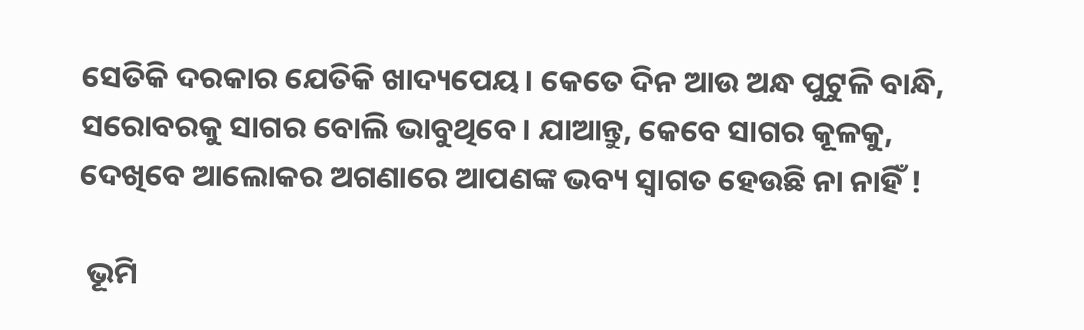ସେତିକି ଦରକାର ଯେତିକି ଖାଦ୍ୟପେୟ। କେତେ ଦିନ ଆଉ ଅନ୍ଧ ପୁଟୁଳି ବାନ୍ଧି, ସରୋବରକୁ ସାଗର ବୋଲି ଭାବୁଥିବେ। ଯାଆନ୍ତୁ, କେବେ ସାଗର କୂଳକୁ, ଦେଖିବେ ଆଲୋକର ଅଗଣାରେ ଆପଣଙ୍କ ଭବ୍ୟ ସ୍ୱାଗତ ହେଉଛି ନା ନାହିଁ !

 ଭୂମି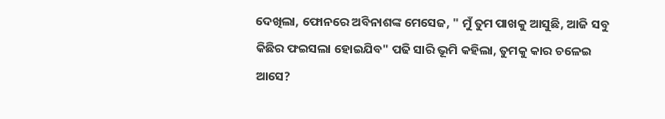ଦେଖିଲା, ଫୋନରେ ଅବିନାଶଙ୍କ ମେସେଜ, " ମୁଁ ତୁମ ପାଖକୁ ଆସୁଛି, ଆଜି ସବୁ କିଛିର ଫଇସଲା ହୋଇଯିବ" ପଢି ସାରି ଭୂମି କହିଲା, ତୁମକୁ କାର ଚଳେଇ ଆସେ?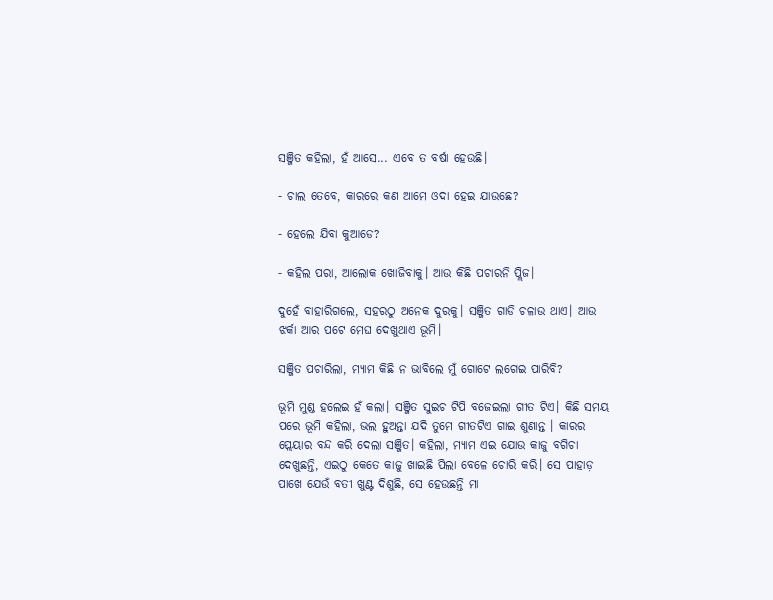ସଞ୍ଜିତ କହିଲା, ହଁ ଆସେ... ଏବେ ତ ବର୍ଷା ହେଉଛି।

- ଚାଲ ତେବେ, କାରରେ କଣ ଆମେ ଓଦା ହେଇ ଯାଉଛେ?

- ହେଲେ ଯିବା କୁଆଡେ?

- କହିଲ ପରା, ଆଲୋକ ଖୋଜିବାକୁ। ଆଉ କିଛି ପଚାରନି ପ୍ଲିଜ।

ଦୁହେଁ ବାହାରିଗଲେ, ସହରଠୁ ଅନେକ ଦୁରକୁ। ସଞ୍ଜିତ ଗାଡି ଚଳାଉ ଥାଏ। ଆଉ ଝର୍କା ଆର ପଟେ ମେଘ ଦେଖୁଥାଏ ଭୂମି।

ସଞ୍ଜିତ ପଚାରିଲା, ମ୍ୟାମ କିଛି ନ ଭାବିଲେ ମୁଁ ଗୋଟେ ଲଗେଇ ପାରିବି?

ଭୂମି ମୁଣ୍ଡ ହଲେଇ ହଁ କଲା। ସଞ୍ଜିତ ସୁଇଚ ଟିପି ବଜେଇଲା ଗୀତ ଟିଏ। କିଛି ସମୟ ପରେ ଭୂମି କହିଲା, ଭଲ ହୁଅନ୍ତା ଯଦି ତୁମେ ଗୀତଟିଏ ଗାଇ ଶୁଣାନ୍ତ । କାରର ପ୍ଲେୟାର ବନ୍ଦ କରି ଦେଲା ସଞ୍ଜିତ। କହିଲା, ମ୍ୟାମ ଏଇ ଯୋଉ କାଜୁ ବଗିଚା ଦେଖୁଛନ୍ତି, ଏଇଠୁ କେତେ କାଜୁ ଖାଇଛି ପିଲା ବେଳେ ଚୋରି କରି। ସେ ପାହାଡ଼ ପାଖେ ଯେଉଁ ବତୀ ଖୁଣ୍ଟ ଦିଶୁଛି, ସେ ହେଉଛନ୍ତି ମା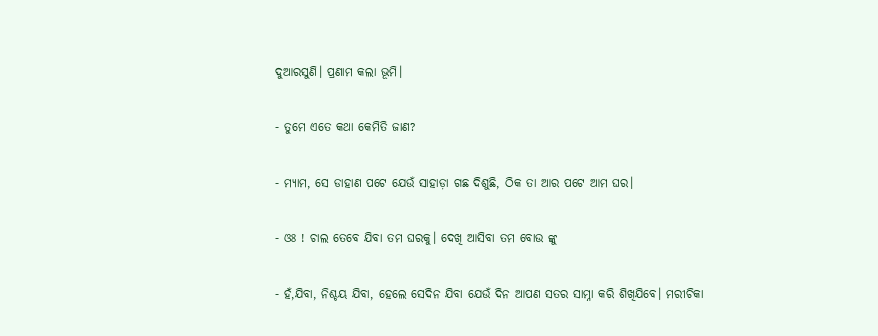ଦୁଆରସୁଣି। ପ୍ରଣାମ କଲା ଭୂମି।

- ତୁମେ ଏତେ କଥା କେମିତି ଜାଣ?

- ମ୍ୟାମ, ସେ ଡାହାଣ ପଟେ ଯେଉଁ ସାହାଡ଼ା ଗଛ ଦିଶୁଛି, ଠିକ ତା ଆର ପଟେ ଆମ ଘର।

- ଓଃ ! ଚାଲ ତେବେ ଯିବା ତମ ଘରକୁ। ଦେଖି ଆସିବା ତମ ବୋଉ ଙ୍କୁ

- ହଁ,ଯିବା, ନିଶ୍ଚୟ ଯିବା, ହେଲେ ସେଦିନ ଯିବା ଯେଉଁ ଦିନ ଆପଣ ସତର ସାମ୍ନା କରି ଶିଖିଯିବେ। ମରୀଚିକା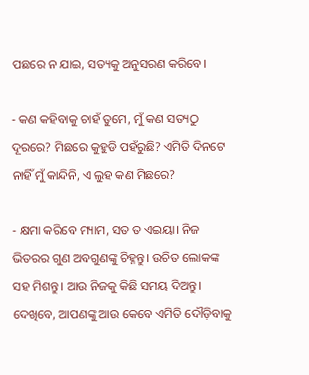ପଛରେ ନ ଯାଇ, ସତ୍ୟକୁ ଅନୁସରଣ କରିବେ।

- କଣ କହିବାକୁ ଚାହଁ ତୁମେ, ମୁଁ କଣ ସତ୍ୟଠୁ ଦୂରରେ? ମିଛରେ କୁହୁଡି ପହଁରୁଛି? ଏମିତି ଦିନଟେ ନାହିଁ ମୁଁ କାନ୍ଦିନି, ଏ ଲୁହ କଣ ମିଛରେ?

- କ୍ଷମା କରିବେ ମ୍ୟାମ, ସତ ତ ଏଇୟା। ନିଜ ଭିତରର ଗୁଣ ଅବଗୁଣଙ୍କୁ ଚିହ୍ନନ୍ତୁ। ଉଚିତ ଲୋକଙ୍କ ସହ ମିଶନ୍ତୁ। ଆଉ ନିଜକୁ କିଛି ସମୟ ଦିଅନ୍ତୁ। ଦେଖିବେ, ଆପଣଙ୍କୁ ଆଉ କେବେ ଏମିତି ଦୌଡ଼ିବାକୁ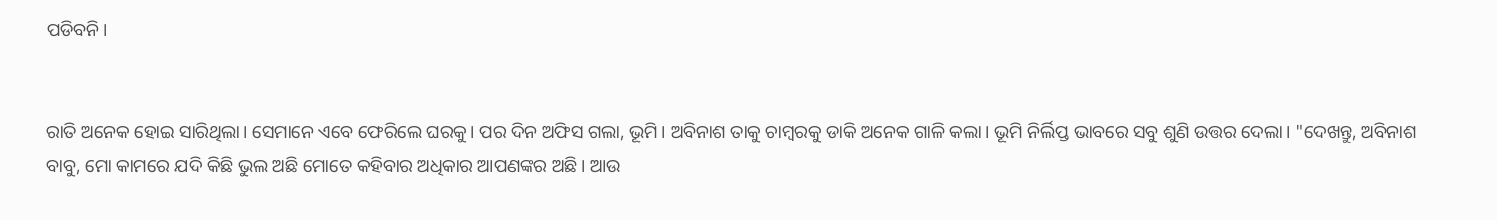ପଡିବନି।


ରାତି ଅନେକ ହୋଇ ସାରିଥିଲା। ସେମାନେ ଏବେ ଫେରିଲେ ଘରକୁ। ପର ଦିନ ଅଫିସ ଗଲା, ଭୂମି। ଅବିନାଶ ତାକୁ ଚାମ୍ବରକୁ ଡାକି ଅନେକ ଗାଳି କଲା। ଭୂମି ନିର୍ଲିପ୍ତ ଭାବରେ ସବୁ ଶୁଣି ଉତ୍ତର ଦେଲା। "ଦେଖନ୍ତୁ, ଅବିନାଶ ବାବୁ, ମୋ କାମରେ ଯଦି କିଛି ଭୁଲ ଅଛି ମୋତେ କହିବାର ଅଧିକାର ଆପଣଙ୍କର ଅଛି। ଆଉ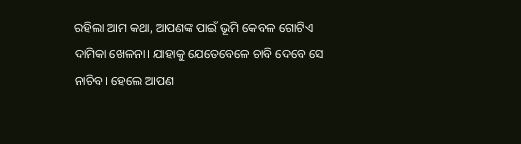ରହିଲା ଆମ କଥା, ଆପଣଙ୍କ ପାଇଁ ଭୂମି କେବଳ ଗୋଟିଏ ଦାମିକା ଖେଳନା। ଯାହାକୁ ଯେତେବେଳେ ଚାବି ଦେବେ ସେ ନାଚିବ। ହେଲେ ଆପଣ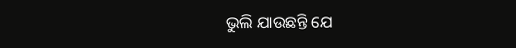ଭୁଲି ଯାଉଛନ୍ତି ଯେ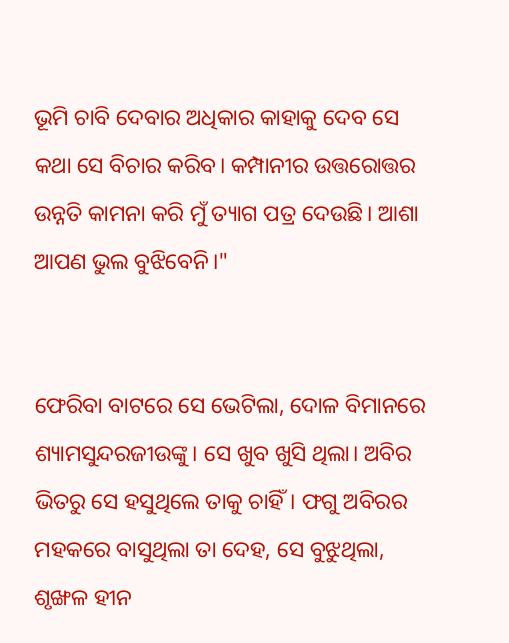ଭୂମି ଚାବି ଦେବାର ଅଧିକାର କାହାକୁ ଦେବ ସେ କଥା ସେ ବିଚାର କରିବ। କମ୍ପାନୀର ଉତ୍ତରୋତ୍ତର ଉନ୍ନତି କାମନା କରି ମୁଁ ତ୍ୟାଗ ପତ୍ର ଦେଉଛି। ଆଶା ଆପଣ ଭୁଲ ବୁଝିବେନି।"


ଫେରିବା ବାଟରେ ସେ ଭେଟିଲା, ଦୋଳ ବିମାନରେ ଶ୍ୟାମସୁନ୍ଦରଜୀଉଙ୍କୁ। ସେ ଖୁବ ଖୁସି ଥିଲା। ଅବିର ଭିତରୁ ସେ ହସୁଥିଲେ ତାକୁ ଚାହିଁ। ଫଗୁ ଅବିରର ମହକରେ ବାସୁଥିଲା ତା ଦେହ, ସେ ବୁଝୁଥିଲା, ଶୃଙ୍ଖଳ ହୀନ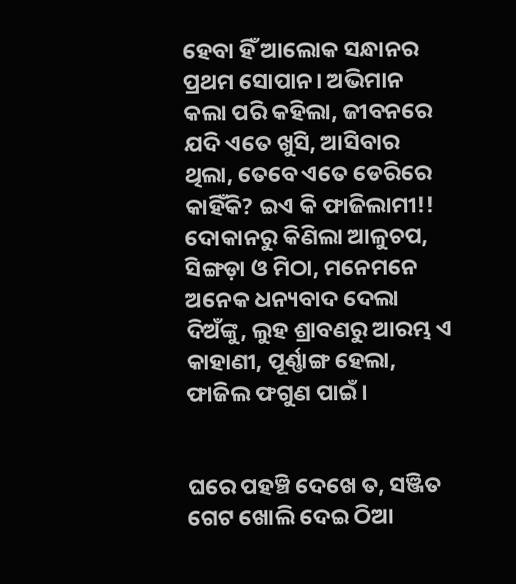ହେବା ହିଁ ଆଲୋକ ସନ୍ଧାନର ପ୍ରଥମ ସୋପାନ। ଅଭିମାନ କଲା ପରି କହିଲା, ଜୀବନରେ ଯଦି ଏତେ ଖୁସି, ଆସିବାର ଥିଲା, ତେବେ ଏତେ ଡେରିରେ କାହିଁକି? ଇଏ କି ଫାଜିଲାମୀ!! ଦୋକାନରୁ କିଣିଲା ଆଳୁଚପ, ସିଙ୍ଗଡ଼ା ଓ ମିଠା, ମନେମନେ ଅନେକ ଧନ୍ୟବାଦ ଦେଲା ଦିଅଁଙ୍କୁ, ଲୁହ ଶ୍ରାବଣରୁ ଆରମ୍ଭ ଏ କାହାଣୀ, ପୂର୍ଣ୍ଣାଙ୍ଗ ହେଲା, ଫାଜିଲ ଫଗୁଣ ପାଇଁ।


ଘରେ ପହଞ୍ଚି ଦେଖେ ତ, ସଞ୍ଜିତ ଗେଟ ଖୋଲି ଦେଇ ଠିଆ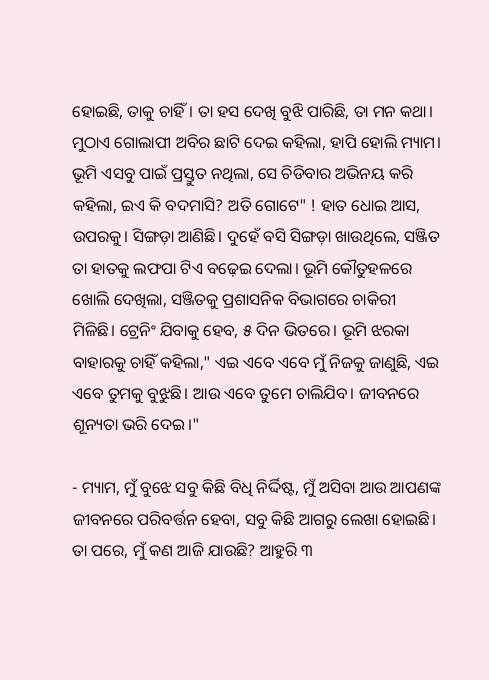ହୋଇଛି, ତାକୁ ଚାହିଁ। ତା ହସ ଦେଖି ବୁଝି ପାରିଛି, ତା ମନ କଥା। ମୁଠାଏ ଗୋଲାପୀ ଅବିର ଛାଟି ଦେଇ କହିଲା, ହାପି ହୋଲି ମ୍ୟାମ। ଭୂମି ଏସବୁ ପାଇଁ ପ୍ରସ୍ତୁତ ନଥିଲା, ସେ ଚିଡିବାର ଅଭିନୟ କରି କହିଲା, ଇଏ କି ବଦମାସି? ଅତି ଗୋଟେ" ! ହାତ ଧୋଇ ଆସ, ଉପରକୁ। ସିଙ୍ଗଡ଼ା ଆଣିଛି। ଦୁହେଁ ବସି ସିଙ୍ଗଡ଼ା ଖାଉଥିଲେ, ସଞ୍ଜିତ ତା ହାତକୁ ଲଫପା ଟିଏ ବଢ଼େଇ ଦେଲା। ଭୂମି କୌତୁହଳରେ ଖୋଲି ଦେଖିଲା, ସଞ୍ଜିତକୁ ପ୍ରଶାସନିକ ବିଭାଗରେ ଚାକିରୀ ମିଳିଛି। ଟ୍ରେନିଂ ଯିବାକୁ ହେବ, ୫ ଦିନ ଭିତରେ। ଭୂମି ଝରକା ବାହାରକୁ ଚାହିଁ କହିଲା," ଏଇ ଏବେ ଏବେ ମୁଁ ନିଜକୁ ଜାଣୁଛି, ଏଇ ଏବେ ତୁମକୁ ବୁଝୁଛି। ଆଉ ଏବେ ତୁମେ ଚାଲିଯିବ। ଜୀବନରେ ଶୂନ୍ୟତା ଭରି ଦେଇ।"

- ମ୍ୟାମ, ମୁଁ ବୁଝେ ସବୁ କିଛି ବିଧି ନିର୍ଦ୍ଦିଷ୍ଟ, ମୁଁ ଅସିବା ଆଉ ଆପଣଙ୍କ ଜୀବନରେ ପରିବର୍ତ୍ତନ ହେବା, ସବୁ କିଛି ଆଗରୁ ଲେଖା ହୋଇଛି। ତା ପରେ, ମୁଁ କଣ ଆଜି ଯାଉଛି? ଆହୁରି ୩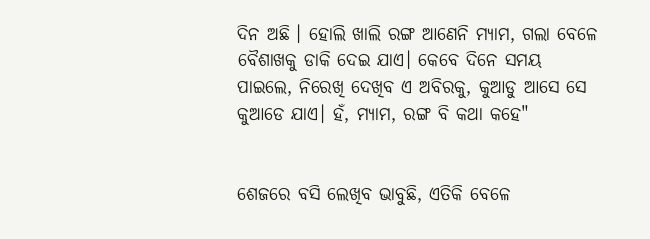ଦିନ ଅଛି । ହୋଲି ଖାଲି ରଙ୍ଗ ଆଣେନି ମ୍ୟାମ, ଗଲା ବେଳେ ବୈଶାଖକୁ ଡାକି ଦେଇ ଯାଏ। କେବେ ଦିନେ ସମୟ ପାଇଲେ, ନିରେଖି ଦେଖିବ ଏ ଅବିରକୁ, କୁଆଡୁ ଆସେ ସେ କୁଆଡେ ଯାଏ। ହଁ, ମ୍ୟାମ, ରଙ୍ଗ ବି କଥା କହେ"


ଶେଜରେ ବସି ଲେଖିବ ଭାବୁଛି, ଏତିକି ବେଳେ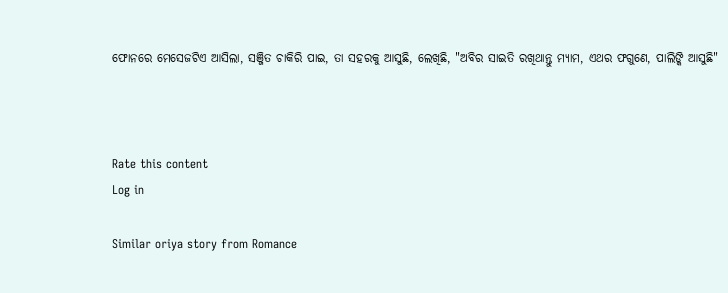ଫୋନରେ ମେସେଜଟିଏ ଆସିଲା, ସଞ୍ଜିତ ଚାକିରି ପାଇ, ତା ସହରକୁ ଆସୁଛି, ଲେଖିଛି, "ଅବିର ସାଇତି ରଖିଥାନ୍ତୁ ମ୍ୟାମ, ଏଥର ଫଗୁଣେ, ପାଲିଙ୍କି ଆସୁଛି"



Rate this content
Log in

Similar oriya story from Romance